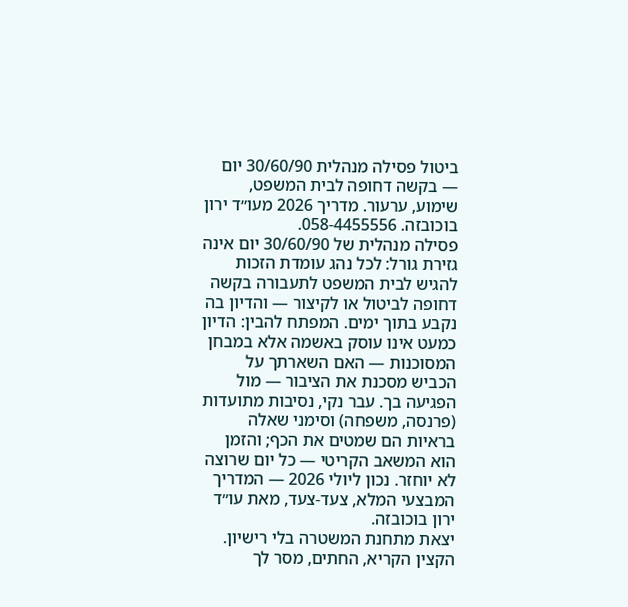ביטול פסילה מנהלית 30/60/90 יום — בקשה דחופה לבית המשפט, שימוע, ערעור. מדריך 2026 מעו״ד ירון בוכובזה. 058-4455556.
פסילה מנהלית של 30/60/90 יום אינה גזירת גורל: לכל נהג עומדת הזכות להגיש לבית המשפט לתעבורה בקשה דחופה לביטול או לקיצור — והדיון בה נקבע בתוך ימים. המפתח להבין: הדיון כמעט אינו עוסק באשמה אלא במבחן המסוכנות — האם השארתך על הכביש מסכנת את הציבור — מול הפגיעה בך. עבר נקי, נסיבות מתועדות (פרנסה, משפחה) וסימני שאלה בראיות הם שמטים את הכף; והזמן הוא המשאב הקריטי — כל יום שרוצה לא יוחזר. נכון ליולי 2026 — המדריך המבצעי המלא, צעד-צעד, מאת עו״ד ירון בוכובזה.
יצאת מתחנת המשטרה בלי רישיון. הקצין הקריא, החתים, מסר לך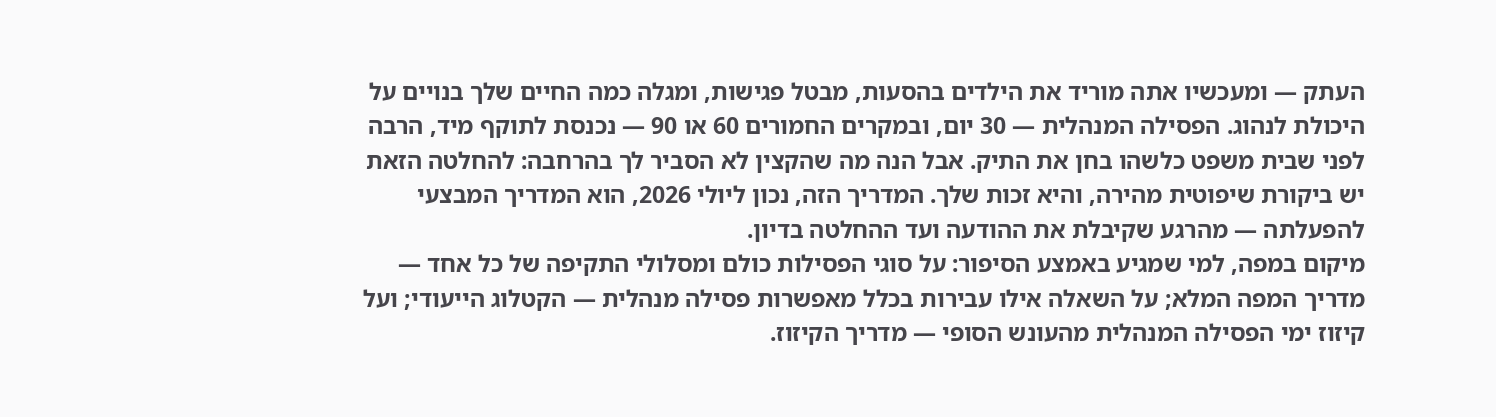העתק — ומעכשיו אתה מוריד את הילדים בהסעות, מבטל פגישות, ומגלה כמה החיים שלך בנויים על היכולת לנהוג. הפסילה המנהלית — 30 יום, ובמקרים החמורים 60 או 90 — נכנסת לתוקף מיד, הרבה לפני שבית משפט כלשהו בחן את התיק. אבל הנה מה שהקצין לא הסביר לך בהרחבה: להחלטה הזאת יש ביקורת שיפוטית מהירה, והיא זכות שלך. המדריך הזה, נכון ליולי 2026, הוא המדריך המבצעי להפעלתה — מהרגע שקיבלת את ההודעה ועד ההחלטה בדיון.
מיקום במפה, למי שמגיע באמצע הסיפור: על סוגי הפסילות כולם ומסלולי התקיפה של כל אחד — מדריך המפה המלא; על השאלה אילו עבירות בכלל מאפשרות פסילה מנהלית — הקטלוג הייעודי; ועל קיזוז ימי הפסילה המנהלית מהעונש הסופי — מדריך הקיזוז.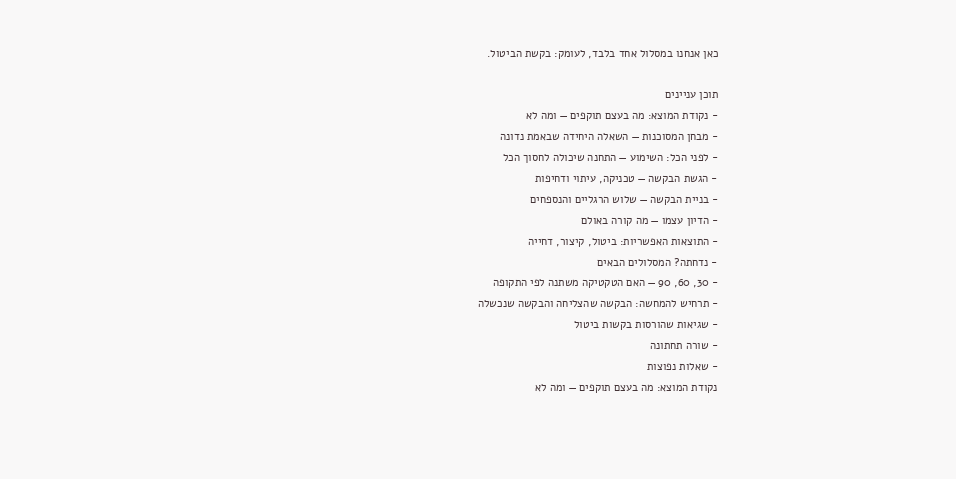כאן אנחנו במסלול אחד בלבד, לעומק: בקשת הביטול.

תוכן עניינים
- נקודת המוצא: מה בעצם תוקפים — ומה לא
- מבחן המסוכנות — השאלה היחידה שבאמת נדונה
- לפני הכל: השימוע — התחנה שיכולה לחסוך הכל
- הגשת הבקשה — טכניקה, עיתוי ודחיפות
- בניית הבקשה — שלוש הרגליים והנספחים
- הדיון עצמו — מה קורה באולם
- התוצאות האפשריות: ביטול, קיצור, דחייה
- נדחתה? המסלולים הבאים
- 30, 60, 90 — האם הטקטיקה משתנה לפי התקופה
- תרחיש להמחשה: הבקשה שהצליחה והבקשה שנכשלה
- שגיאות שהורסות בקשות ביטול
- שורה תחתונה
- שאלות נפוצות
נקודת המוצא: מה בעצם תוקפים — ומה לא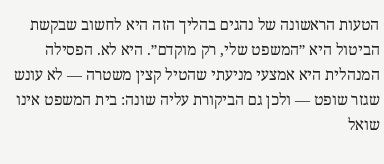הטעות הראשונה של נהגים בהליך הזה היא לחשוב שבקשת הביטול היא ״המשפט שלי, רק מוקדם״. היא לא. הפסילה המנהלית היא אמצעי מניעתי שהטיל קצין משטרה — לא עונש שגזר שופט — ולכן גם הביקורת עליה שונה: בית המשפט אינו שואל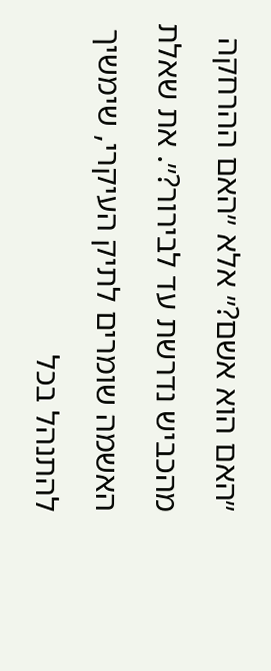״האם הוא אשם?״ אלא ״האם ההרחקה מהכביש נדרשת עד לבירור?״. את שאלת האשמה שומרים לתיק העיקרי, שימשיך להתנהל בכל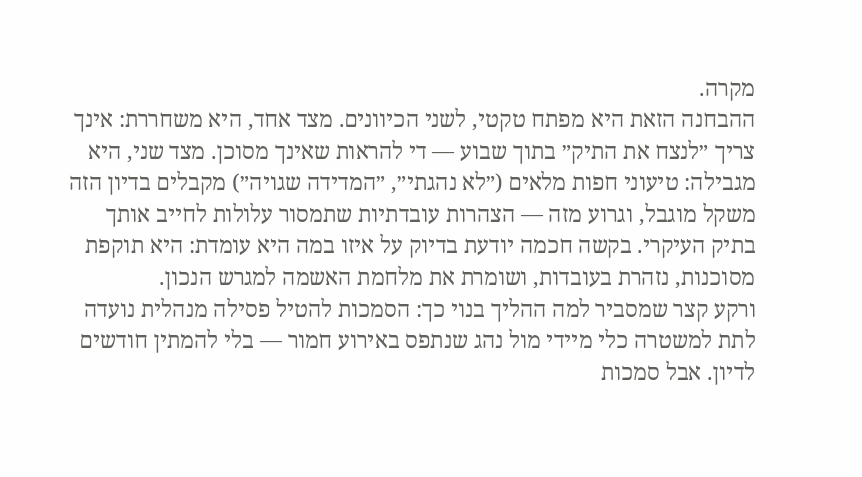מקרה.
ההבחנה הזאת היא מפתח טקטי, לשני הכיוונים. מצד אחד, היא משחררת: אינך צריך ״לנצח את התיק״ בתוך שבוע — די להראות שאינך מסוכן. מצד שני, היא מגבילה: טיעוני חפות מלאים (״לא נהגתי״, ״המדידה שגויה״) מקבלים בדיון הזה משקל מוגבל, וגרוע מזה — הצהרות עובדתיות שתמסור עלולות לחייב אותך בתיק העיקרי. בקשה חכמה יודעת בדיוק על איזו במה היא עומדת: היא תוקפת מסוכנות, נזהרת בעובדות, ושומרת את מלחמת האשמה למגרש הנכון.
ורקע קצר שמסביר למה ההליך בנוי כך: הסמכות להטיל פסילה מנהלית נועדה לתת למשטרה כלי מיידי מול נהג שנתפס באירוע חמור — בלי להמתין חודשים לדיון. אבל סמכות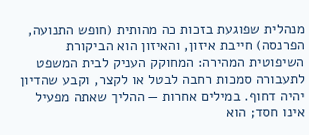מנהלית שפוגעת בזכות כה מהותית (חופש התנועה, הפרנסה) חייבת איזון, והאיזון הוא הביקורת השיפוטית המהירה: המחוקק העניק לבית המשפט לתעבורה סמכות רחבה לבטל או לקצר, וקבע שהדיון יהיה דחוף. במילים אחרות — ההליך שאתה מפעיל אינו חסד; הוא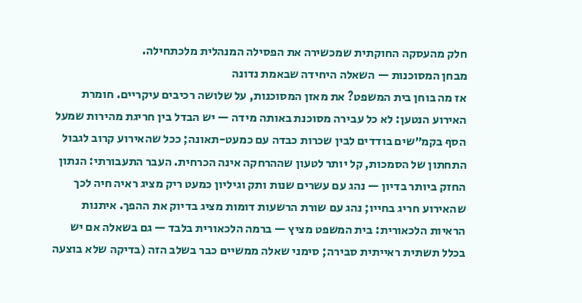חלק מהעסקה החוקתית שמכשירה את הפסילה המנהלית מלכתחילה.
מבחן המסוכנות — השאלה היחידה שבאמת נדונה
אז מה בוחן בית המשפט? את מאזן המסוכנות, על שלושה רכיבים עיקריים. חומרת האירוע הנטען: לא כל עבירה מסוכנת באותה מידה — יש הבדל בין חריגת מהירות שמעל הסף בקמ״שים בודדים לבין שכרות כבדה עם כמעט-תאונה; ככל שהאירוע קרוב לגבול התחתון של הסמכות, קל יותר לטעון שההרחקה אינה הכרחית. העבר התעבורתי: הנתון החזק ביותר בדיון — נהג עם עשרים שנות ותק וגיליון כמעט ריק מציג ראיה חיה לכך שהאירוע חריג בחייו; נהג עם שורת הרשעות דומות מציג בדיוק את ההפך. איתנות הראיות הלכאורית: בית המשפט מציץ — ברמה הלכאורית בלבד — גם בשאלה אם יש בכלל תשתית ראייתית סבירה; סימני שאלה ממשיים כבר בשלב הזה (בדיקה שלא בוצעה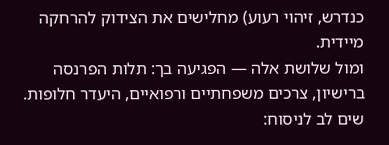כנדרש, זיהוי רעוע) מחלישים את הצידוק להרחקה מיידית.
ומול שלושת אלה — הפגיעה בך: תלות הפרנסה ברישיון, צרכים משפחתיים ורפואיים, היעדר חלופות. שים לב לניסוח: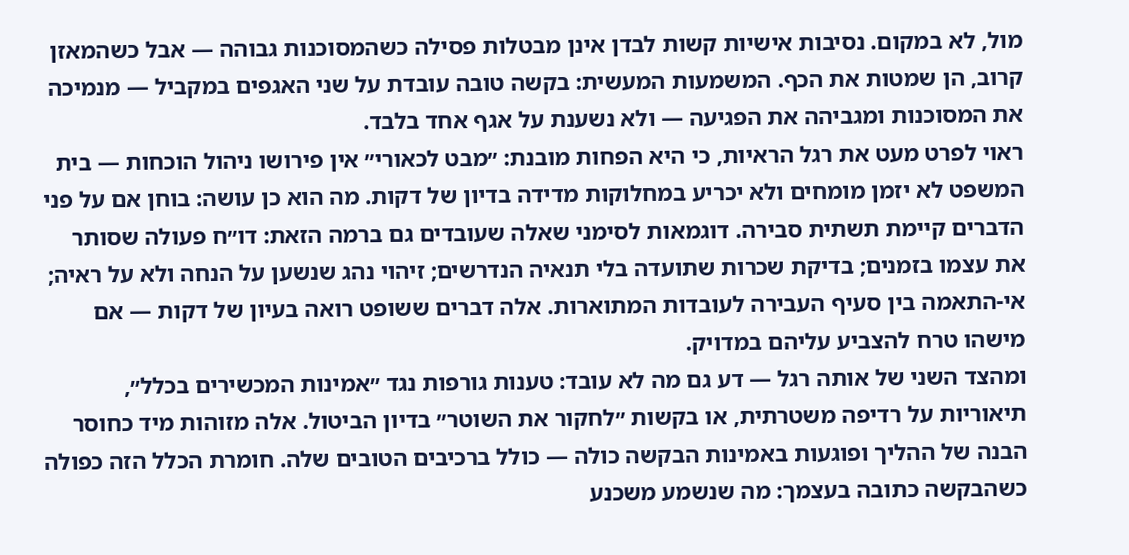מול, לא במקום. נסיבות אישיות קשות לבדן אינן מבטלות פסילה כשהמסוכנות גבוהה — אבל כשהמאזן קרוב, הן שמטות את הכף. המשמעות המעשית: בקשה טובה עובדת על שני האגפים במקביל — מנמיכה את המסוכנות ומגביהה את הפגיעה — ולא נשענת על אגף אחד בלבד.
ראוי לפרט מעט את רגל הראיות, כי היא הפחות מובנת: ״מבט לכאורי״ אין פירושו ניהול הוכחות — בית המשפט לא יזמן מומחים ולא יכריע במחלוקות מדידה בדיון של דקות. מה הוא כן עושה: בוחן אם על פני הדברים קיימת תשתית סבירה. דוגמאות לסימני שאלה שעובדים גם ברמה הזאת: דו״ח פעולה שסותר את עצמו בזמנים; בדיקת שכרות שתועדה בלי תנאיה הנדרשים; זיהוי נהג שנשען על הנחה ולא על ראיה; אי-התאמה בין סעיף העבירה לעובדות המתוארות. אלה דברים ששופט רואה בעיון של דקות — אם מישהו טרח להצביע עליהם במדויק.
ומהצד השני של אותה רגל — דע גם מה לא עובד: טענות גורפות נגד ״אמינות המכשירים בכלל״, תיאוריות על רדיפה משטרתית, או בקשות ״לחקור את השוטר״ בדיון הביטול. אלה מזוהות מיד כחוסר הבנה של ההליך ופוגעות באמינות הבקשה כולה — כולל ברכיבים הטובים שלה. חומרת הכלל הזה כפולה כשהבקשה כתובה בעצמך: מה שנשמע משכנע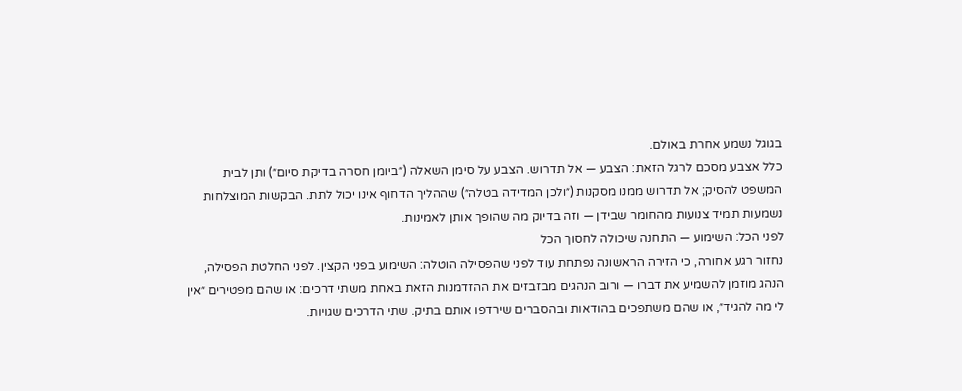בגוגל נשמע אחרת באולם.
כלל אצבע מסכם לרגל הזאת: הצבע — אל תדרוש. הצבע על סימן השאלה (״ביומן חסרה בדיקת סיום״) ותן לבית המשפט להסיק; אל תדרוש ממנו מסקנות (״ולכן המדידה בטלה״) שההליך הדחוף אינו יכול לתת. הבקשות המוצלחות נשמעות תמיד צנועות מהחומר שבידן — וזה בדיוק מה שהופך אותן לאמינות.
לפני הכל: השימוע — התחנה שיכולה לחסוך הכל
נחזור רגע אחורה, כי הזירה הראשונה נפתחת עוד לפני שהפסילה הוטלה: השימוע בפני הקצין. לפני החלטת הפסילה, הנהג מוזמן להשמיע את דברו — ורוב הנהגים מבזבזים את ההזדמנות הזאת באחת משתי דרכים: או שהם מפטירים ״אין לי מה להגיד״, או שהם משתפכים בהודאות ובהסברים שירדפו אותם בתיק. שתי הדרכים שגויות.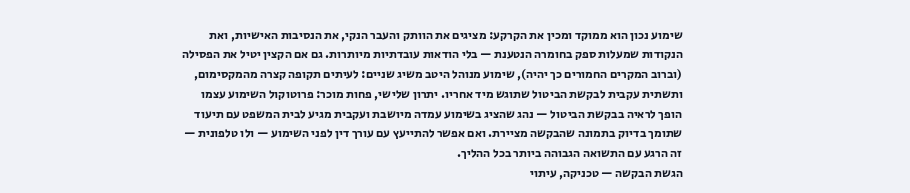שימוע נכון הוא ממוקד ומכין את הקרקע: מציגים את הוותק והעבר הנקי, את הנסיבות האישיות, ואת הנקודות שמעלות ספק בחומרה הנטענת — בלי הודאות עובדתיות מיותרות. גם אם הקצין יטיל את הפסילה (וברוב המקרים החמורים כך יהיה), שימוע מנוהל היטב משיג שניים: לעיתים תקופה קצרה מהמקסימום, ותשתית עקבית לבקשת הביטול שתוגש מיד אחריו. יתרון שלישי, פחות מוכר: פרוטוקול השימוע עצמו הופך לראיה בבקשת הביטול — נהג שהציג בשימוע עמדה מיושבת ועקבית מגיע לבית המשפט עם תיעוד שתומך בדיוק בתמונה שהבקשה מציירת. ואם אפשר להתייעץ עם עורך דין לפני השימוע — ולו טלפונית — זה הרגע עם התשואה הגבוהה ביותר בכל ההליך.
הגשת הבקשה — טכניקה, עיתוי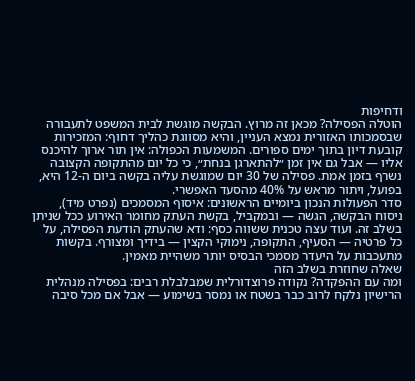ודחיפות
הוטלה הפסילה? מכאן זה מרוץ. הבקשה מוגשת לבית המשפט לתעבורה שבסמכותו האזורית נמצא העניין, והיא מסווגת כהליך דחוף: המזכירות קובעת דיון בתוך ימים ספורים. המשמעות הכפולה: אין תור ארוך להיכנס אליו — אבל גם אין זמן ״להתארגן בנחת״, כי כל יום מהתקופה הקצובה נשרף בזמן אמת. פסילה של 30 יום שמוגשת עליה בקשה ביום ה-12 היא, בפועל, ויתור מראש על 40% מהסעד האפשרי.
סדר הפעולות הנכון ביומיים הראשונים: איסוף המסמכים (נפרט מיד), ניסוח הבקשה, הגשה — ובמקביל, בקשת העתק מחומר האירוע ככל שניתן בשלב זה. ועוד עצה טכנית ששווה כסף: ודא שהעתק הודעת הפסילה, על כל פרטיה — הסעיף, התקופה, נימוקי הקצין — בידיך ומצורף. בקשות מתעכבות על היעדר מסמכי הבסיס יותר משהיית מאמין.
שאלה שחוזרת בשלב הזה
ומה עם ההפקדה? נקודה פרוצדורלית שמבלבלת רבים: בפסילה מנהלית הרישיון נלקח לרוב כבר בשטח או נמסר בשימוע — אבל אם מכל סיבה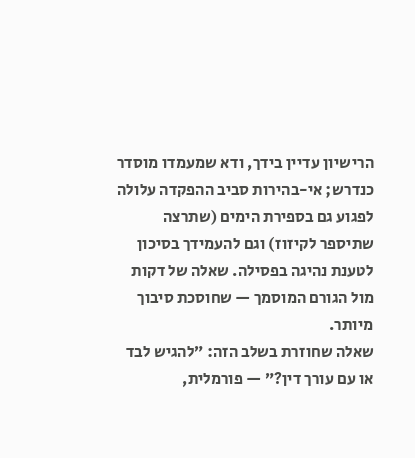הרישיון עדיין בידך, ודא שמעמדו מוסדר כנדרש; אי-בהירות סביב ההפקדה עלולה לפגוע גם בספירת הימים (שתרצה שתיספר לקיזוז) וגם להעמידך בסיכון לטענת נהיגה בפסילה. שאלה של דקות מול הגורם המוסמך — שחוסכת סיבוך מיותר.
שאלה שחוזרת בשלב הזה: ״להגיש לבד או עם עורך דין?״ — פורמלית,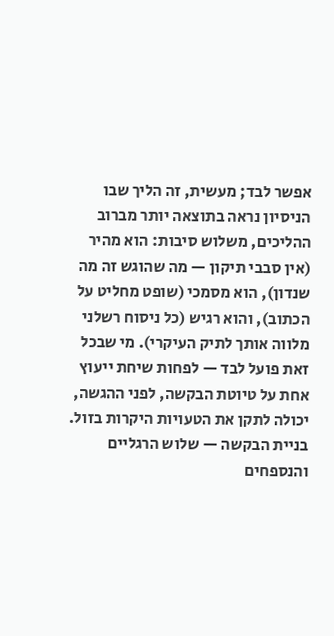אפשר לבד; מעשית, זה הליך שבו הניסיון נראה בתוצאה יותר מברוב ההליכים, משלוש סיבות: הוא מהיר (אין סבבי תיקון — מה שהוגש זה מה שנדון), הוא מסמכי (שופט מחליט על הכתוב), והוא רגיש (כל ניסוח רשלני מלווה אותך לתיק העיקרי). מי שבכל זאת פועל לבד — לפחות שיחת ייעוץ אחת על טיוטת הבקשה, לפני ההגשה, יכולה לתקן את הטעויות היקרות בזול.
בניית הבקשה — שלוש הרגליים והנספחים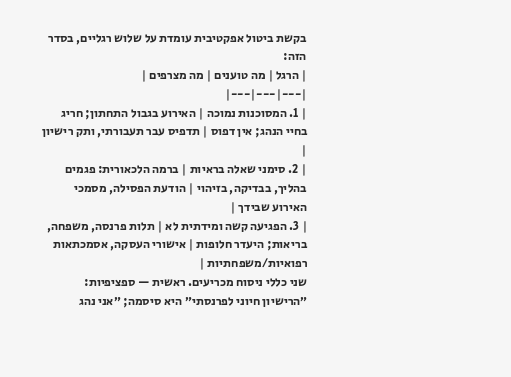בקשת ביטול אפקטיבית עומדת על שלוש רגליים, בסדר הזה:
| הרגל | מה טוענים | מה מצרפים |
|---|---|---|
| 1. המסוכנות נמוכה | האירוע בגבול התחתון; חריג בחיי הנהג; אין דפוס | תדפיס עבר תעבורתי, ותק רישיון |
| 2. סימני שאלה בראיות | ברמה הלכאורית: פגמים בהליך, בבדיקה, בזיהוי | הודעת הפסילה, מסמכי האירוע שבידך |
| 3. הפגיעה קשה ומידתית לא | תלות פרנסה, משפחה, בריאות; היעדר חלופות | אישורי העסקה, אסמכתאות רפואיות/משפחתיות |
שני כללי ניסוח מכריעים. ראשית — ספציפיות: ״הרישיון חיוני לפרנסתי״ היא סיסמה; ״אני נהג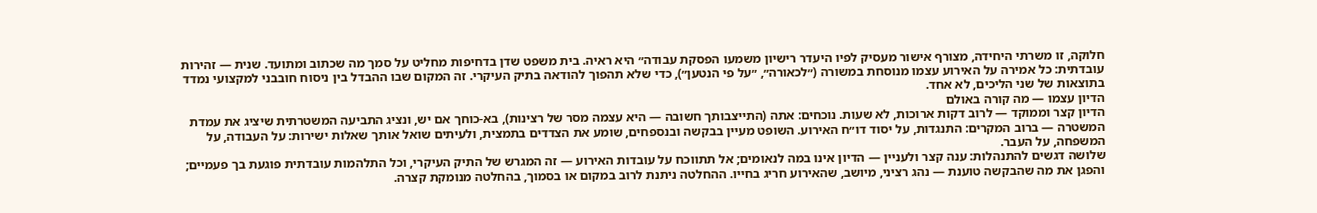חלוקה, זו משרתי היחידה, מצורף אישור מעסיק לפיו היעדר רישיון משמעו הפסקת עבודה״ היא ראיה. בית משפט שדן בדחיפות מחליט על סמך מה שכתוב ומתועד. שנית — זהירות עובדתית: כל אמירה על האירוע עצמו מנוסחת במשורה (״לכאורה״, ״על פי הנטען״), כדי שלא תהפוך להודאה בתיק העיקרי. זה המקום שבו ההבדל בין ניסוח חובבני למקצועי נמדד בתוצאות של שני הליכים, לא אחד.
הדיון עצמו — מה קורה באולם
הדיון קצר וממוקד — לרוב דקות ארוכות, לא שעות. נוכחים: אתה (התייצבותך חשובה — היא עצמה מסר של רצינות), בא-כוחך אם יש, ונציג התביעה המשטרתית שיציג את עמדת המשטרה — ברוב המקרים: התנגדות, על יסוד דו״ח האירוע. השופט מעיין בבקשה ובנספחים, שומע את הצדדים בתמצית, ולעיתים שואל אותך שאלות ישירות: על העבודה, על המשפחה, על העבר.
שלושה דגשים להתנהלות: ענה קצר ולעניין — הדיון אינו במה לנאומים; אל תתווכח על עובדות האירוע — זה המגרש של התיק העיקרי, וכל התלהמות עובדתית פוגעת בך פעמיים; והפגן את מה שהבקשה טוענת — נהג רציני, מיושב, שהאירוע חריג בחייו. ההחלטה ניתנת לרוב במקום או בסמוך, בהחלטה מנומקת קצרה.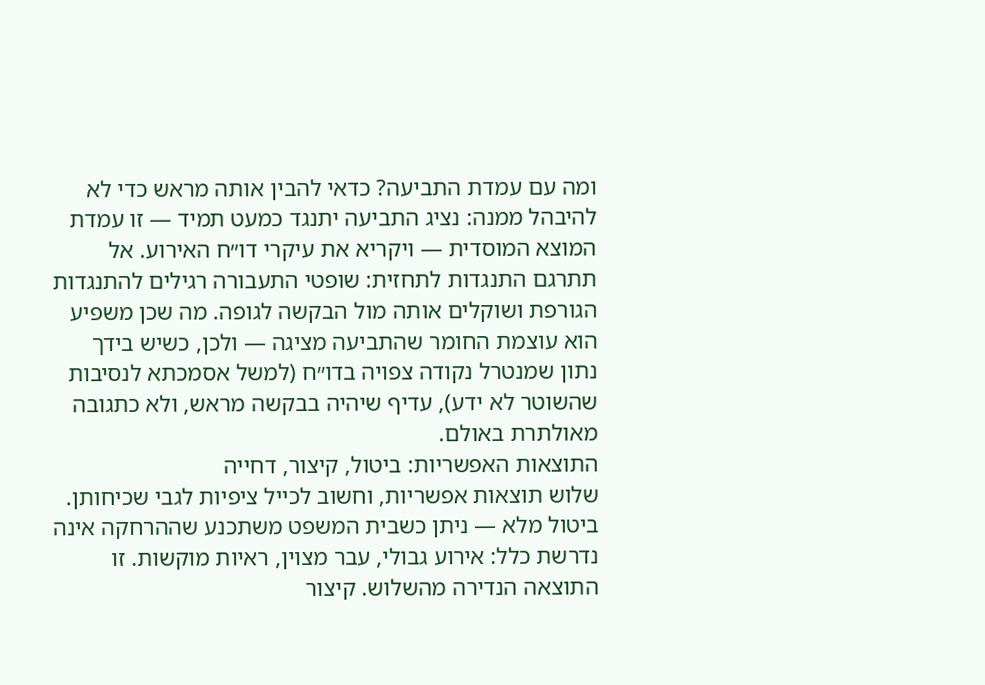ומה עם עמדת התביעה? כדאי להבין אותה מראש כדי לא להיבהל ממנה: נציג התביעה יתנגד כמעט תמיד — זו עמדת המוצא המוסדית — ויקריא את עיקרי דו״ח האירוע. אל תתרגם התנגדות לתחזית: שופטי התעבורה רגילים להתנגדות הגורפת ושוקלים אותה מול הבקשה לגופה. מה שכן משפיע הוא עוצמת החומר שהתביעה מציגה — ולכן, כשיש בידך נתון שמנטרל נקודה צפויה בדו״ח (למשל אסמכתא לנסיבות שהשוטר לא ידע), עדיף שיהיה בבקשה מראש, ולא כתגובה מאולתרת באולם.
התוצאות האפשריות: ביטול, קיצור, דחייה
שלוש תוצאות אפשריות, וחשוב לכייל ציפיות לגבי שכיחותן. ביטול מלא — ניתן כשבית המשפט משתכנע שההרחקה אינה נדרשת כלל: אירוע גבולי, עבר מצוין, ראיות מוקשות. זו התוצאה הנדירה מהשלוש. קיצור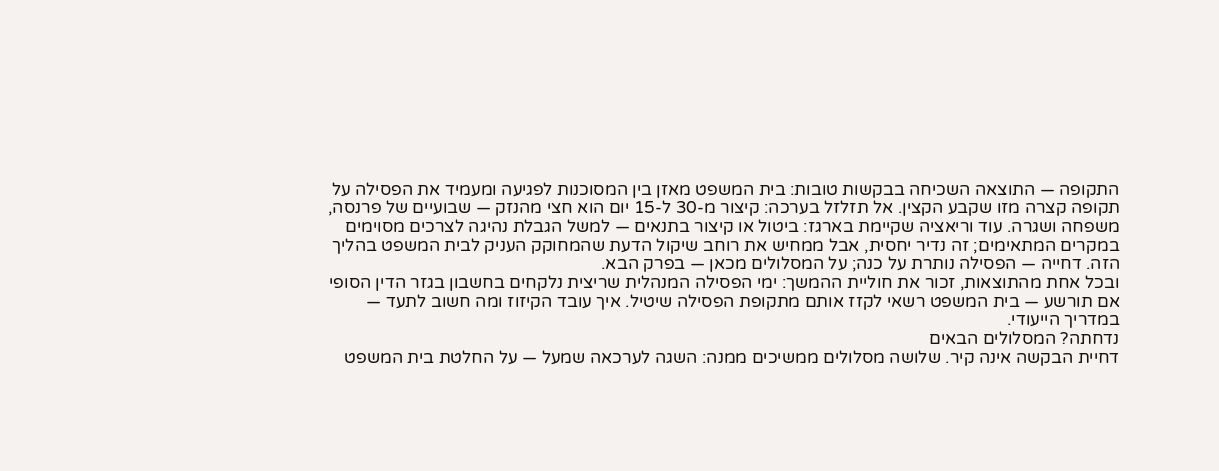התקופה — התוצאה השכיחה בבקשות טובות: בית המשפט מאזן בין המסוכנות לפגיעה ומעמיד את הפסילה על תקופה קצרה מזו שקבע הקצין. אל תזלזל בערכה: קיצור מ-30 ל-15 יום הוא חצי מהנזק — שבועיים של פרנסה, משפחה ושגרה. עוד וריאציה שקיימת בארגז: ביטול או קיצור בתנאים — למשל הגבלת נהיגה לצרכים מסוימים במקרים המתאימים; זה נדיר יחסית, אבל ממחיש את רוחב שיקול הדעת שהמחוקק העניק לבית המשפט בהליך הזה. דחייה — הפסילה נותרת על כנה; על המסלולים מכאן — בפרק הבא.
ובכל אחת מהתוצאות, זכור את חוליית ההמשך: ימי הפסילה המנהלית שריצית נלקחים בחשבון בגזר הדין הסופי אם תורשע — בית המשפט רשאי לקזז אותם מתקופת הפסילה שיטיל. איך עובד הקיזוז ומה חשוב לתעד — במדריך הייעודי.
נדחתה? המסלולים הבאים
דחיית הבקשה אינה קיר. שלושה מסלולים ממשיכים ממנה: השגה לערכאה שמעל — על החלטת בית המשפט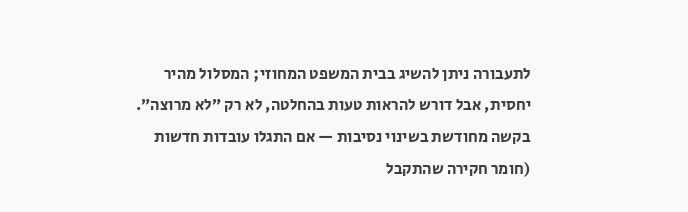לתעבורה ניתן להשיג בבית המשפט המחוזי; המסלול מהיר יחסית, אבל דורש להראות טעות בהחלטה, לא רק ״לא מרוצה״. בקשה מחודשת בשינוי נסיבות — אם התגלו עובדות חדשות (חומר חקירה שהתקבל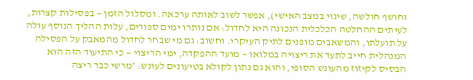וחושף חולשה, שינוי במצב האישי), אפשר לשוב לאותה ערכאה. ומסלול הזמן — בפסילות קצרות, לעיתים ההחלטה הכלכלית הנכונה היא לחדול: אם נותרו ימים ספורים, עלות ההליך הנוסף עולה על תועלתו, והמשאבים מופנים לתיק העיקרי. וחשוב: גם מי שבחר לחדול מהמאבק על הפסילה המנהלית חייב לתעד את ריצויה במלואו — מועד ההפקדה, ימי הריצוי — כי התיעוד הזה הוא הבסיס לקיזוז מהעונש הסופי, והוא גם נתון לקולא בטיעונים לעונש: ״מרשי כבר ריצה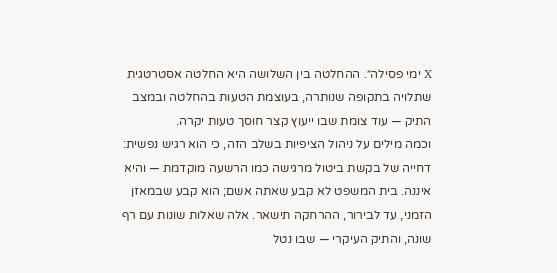X ימי פסילה״. ההחלטה בין השלושה היא החלטה אסטרטגית שתלויה בתקופה שנותרה, בעוצמת הטעות בהחלטה ובמצב התיק — עוד צומת שבו ייעוץ קצר חוסך טעות יקרה.
וכמה מילים על ניהול הציפיות בשלב הזה, כי הוא רגיש נפשית: דחייה של בקשת ביטול מרגישה כמו הרשעה מוקדמת — והיא איננה. בית המשפט לא קבע שאתה אשם; הוא קבע שבמאזן הזמני, עד לבירור, ההרחקה תישאר. אלה שאלות שונות עם רף שונה, והתיק העיקרי — שבו נטל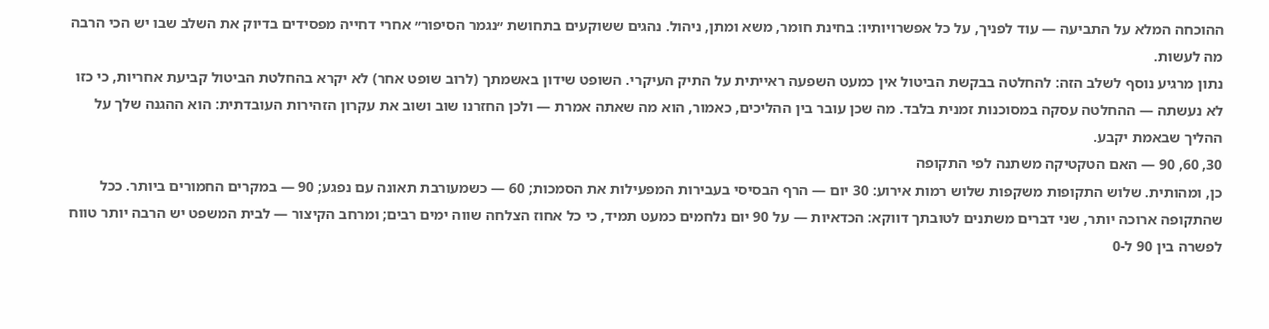ההוכחה המלא על התביעה — עוד לפניך, על כל אפשרויותיו: בחינת חומר, משא ומתן, ניהול. נהגים ששוקעים בתחושת ״נגמר הסיפור״ אחרי דחייה מפסידים בדיוק את השלב שבו יש הכי הרבה מה לעשות.
נתון מרגיע נוסף לשלב הזה: להחלטה בבקשת הביטול אין כמעט השפעה ראייתית על התיק העיקרי. השופט שידון באשמתך (לרוב שופט אחר) לא יקרא בהחלטת הביטול קביעת אחריות, כי כזו לא נעשתה — ההחלטה עסקה במסוכנות זמנית בלבד. מה שכן עובר בין ההליכים, כאמור, הוא מה שאתה אמרת — ולכן החזרנו שוב ושוב את עקרון הזהירות העובדתית: הוא ההגנה שלך על ההליך שבאמת יקבע.
30, 60, 90 — האם הטקטיקה משתנה לפי התקופה
כן, ומהותית. שלוש התקופות משקפות שלוש רמות אירוע: 30 יום — הרף הבסיסי בעבירות המפעילות את הסמכות; 60 — כשמעורבת תאונה עם נפגע; 90 — במקרים החמורים ביותר. ככל שהתקופה ארוכה יותר, שני דברים משתנים לטובתך דווקא: הכדאיות — על 90 יום נלחמים כמעט תמיד, כי כל אחוז הצלחה שווה ימים רבים; ומרחב הקיצור — לבית המשפט יש הרבה יותר טווח לפשרה בין 90 ל-0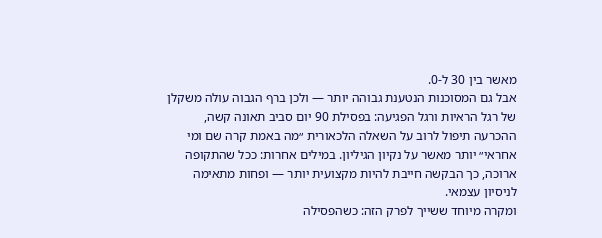מאשר בין 30 ל-0.
אבל גם המסוכנות הנטענת גבוהה יותר — ולכן ברף הגבוה עולה משקלן של רגל הראיות ורגל הפגיעה: בפסילת 90 יום סביב תאונה קשה, ההכרעה תיפול לרוב על השאלה הלכאורית ״מה באמת קרה שם ומי אחראי״ יותר מאשר על נקיון הגיליון. במילים אחרות: ככל שהתקופה ארוכה, כך הבקשה חייבת להיות מקצועית יותר — ופחות מתאימה לניסיון עצמאי.
ומקרה מיוחד ששייך לפרק הזה: כשהפסילה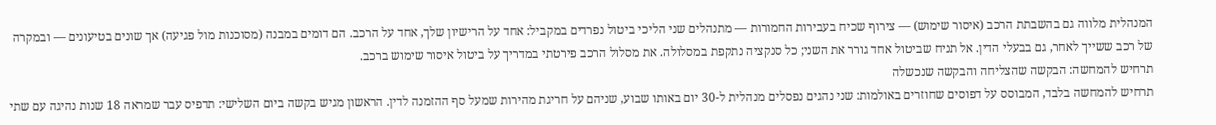המנהלית מלווה גם בהשבתת הרכב (איסור שימוש) — צירוף שכיח בעבירות החמורות — מתנהלים שני הליכי ביטול נפרדים במקביל: אחד על הרישיון שלך, אחד על הרכב. הם דומים במבנה (מסוכנות מול פגיעה) אך שונים בטיעונים — ובמקרה של רכב ששייך לאחר, גם בבעלי הדין. אל תניח שביטול אחד גורר את השני; כל סנקציה נתקפת במסלולה. את מסלול הרכב פירטתי במדריך על ביטול איסור שימוש ברכב.
תרחיש להמחשה: הבקשה שהצליחה והבקשה שנכשלה
תרחיש להמחשה בלבד, המבוסס על דפוסים שחוזרים באולמות: שני נהגים נפסלים מנהלית ל-30 יום באותו שבוע, שניהם על חריגת מהירות שמעל סף ההזמנה לדין. הראשון מגיש בקשה ביום השלישי: תדפיס עבר שמראה 18 שנות נהיגה עם שתי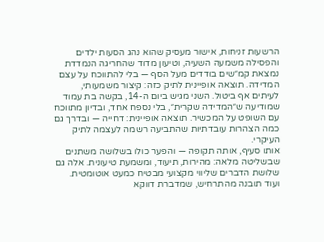הרשעות זניחות, אישור מעסיק שהוא נהג הסעות ילדים והפסילה משמעה השעיה, וטיעון מדוד שהחריגה הנמדדת נמצאת קמ״שים בודדים מעל הסף — בלי להתווכח על עצם המדידה. תוצאה אופיינית לתיק כזה: קיצור משמעותי, לעיתים אף ביטול. השני מגיש ביום ה-14, בקשה בת עמוד שמודיעה ש״המדידה שקרית״, בלי נספח אחד, ובדיון מתווכח עם השופט על המכשיר. תוצאה אופיינית: דחייה — ובדרך גם כמה הצהרות עובדתיות שהתביעה רשמה לעצמה לתיק העיקרי.
אותו סעיף, אותה תקופה — והפער כולו בשלושה משתנים שבשליטה מלאה: מהירות, תיעוד, ומשמעת טיעונית. אלה גם שלושת הדברים שליווי מקצועי מבטיח כמעט אוטומטית.
ועוד תובנה מהתרחיש, שמדברת דווקא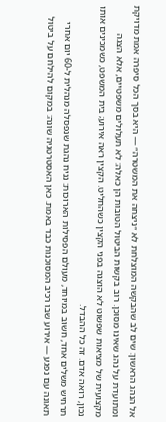אל הנהג הראשון: שים לב שהבקשה המוצלחת לא ״ניצחה את המשטרה״ — היא בסך הכל סיפרה אמת מדויקת ומתועדת על נהג שאינו מסוכן. רוב בקשות הביטול הטובות הן כאלה: לא תעלולים משפטיים, אלא הצגה מקצועית של מציאות שפשוט לא הוצגה בפני הקצין כשהחליט. הקצין ראה אירוע; בית המשפט, כשמכינים אותו נכון, רואה אדם. זה כל ההבדל.
תרחיש משלים אחד, חשוב במיוחד, מעולם הפסילות הארוכות: נניח נהגת שנפסלה מנהלית ל-60 יום אחרי תאונה עם נפגע — אירוע שבו רכיב המסוכנות כבד באמת. כאן האסטרטגיה שונה: במקום להילחם על ביטול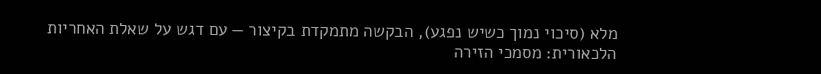מלא (סיכוי נמוך כשיש נפגע), הבקשה מתמקדת בקיצור — עם דגש על שאלת האחריות הלכאורית: מסמכי הזירה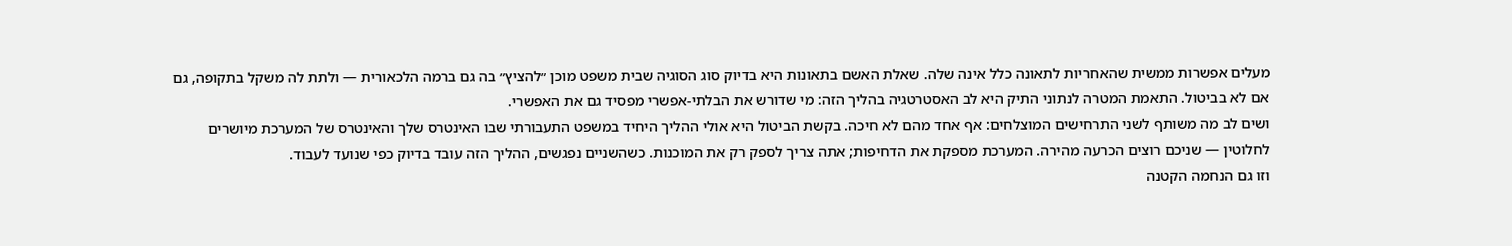מעלים אפשרות ממשית שהאחריות לתאונה כלל אינה שלה. שאלת האשם בתאונות היא בדיוק סוג הסוגיה שבית משפט מוכן ״להציץ״ בה גם ברמה הלכאורית — ולתת לה משקל בתקופה, גם אם לא בביטול. התאמת המטרה לנתוני התיק היא לב האסטרטגיה בהליך הזה: מי שדורש את הבלתי-אפשרי מפסיד גם את האפשרי.
ושים לב מה משותף לשני התרחישים המוצלחים: אף אחד מהם לא חיכה. בקשת הביטול היא אולי ההליך היחיד במשפט התעבורתי שבו האינטרס שלך והאינטרס של המערכת מיושרים לחלוטין — שניכם רוצים הכרעה מהירה. המערכת מספקת את הדחיפות; אתה צריך לספק רק את המוכנות. כשהשניים נפגשים, ההליך הזה עובד בדיוק כפי שנועד לעבוד.
וזו גם הנחמה הקטנה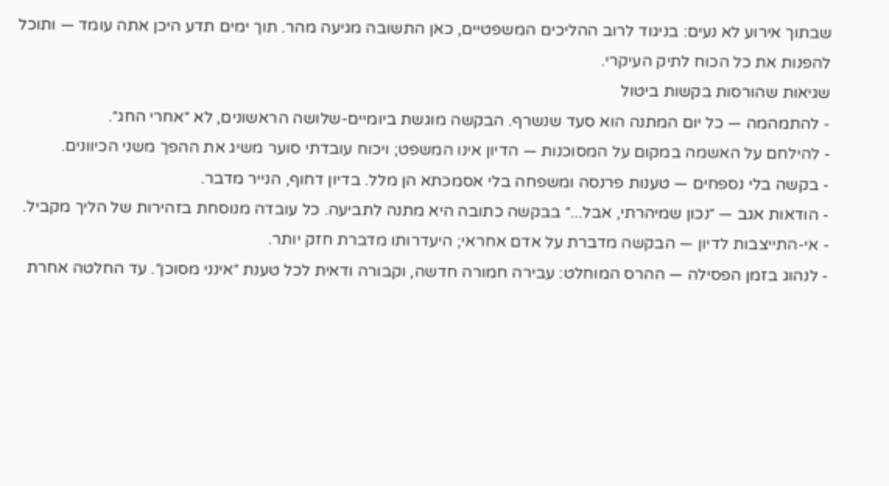שבתוך אירוע לא נעים: בניגוד לרוב ההליכים המשפטיים, כאן התשובה מגיעה מהר. תוך ימים תדע היכן אתה עומד — ותוכל להפנות את כל הכוח לתיק העיקרי.
שגיאות שהורסות בקשות ביטול
- להתמהמה — כל יום המתנה הוא סעד שנשרף. הבקשה מוגשת ביומיים-שלושה הראשונים, לא ״אחרי החג״.
- להילחם על האשמה במקום על המסוכנות — הדיון אינו המשפט; ויכוח עובדתי סוער משיג את ההפך משני הכיוונים.
- בקשה בלי נספחים — טענות פרנסה ומשפחה בלי אסמכתא הן מלל. בדיון דחוף, הנייר מדבר.
- הודאות אגב — ״נכון שמיהרתי, אבל...״ בבקשה כתובה היא מתנה לתביעה. כל עובדה מנוסחת בזהירות של הליך מקביל.
- אי-התייצבות לדיון — הבקשה מדברת על אדם אחראי; היעדרותו מדברת חזק יותר.
- לנהוג בזמן הפסילה — ההרס המוחלט: עבירה חמורה חדשה, וקבורה ודאית לכל טענת ״אינני מסוכן״. עד החלטה אחרת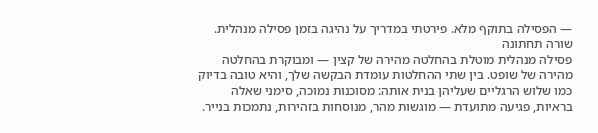— הפסילה בתוקף מלא. פירטתי במדריך על נהיגה בזמן פסילה מנהלית.
שורה תחתונה
פסילה מנהלית מוטלת בהחלטה מהירה של קצין — ומבוקרת בהחלטה מהירה של שופט. בין שתי ההחלטות עומדת הבקשה שלך, והיא טובה בדיוק כמו שלוש הרגליים שעליהן בנית אותה: מסוכנות נמוכה, סימני שאלה בראיות, פגיעה מתועדת — מוגשות מהר, מנוסחות בזהירות, נתמכות בנייר.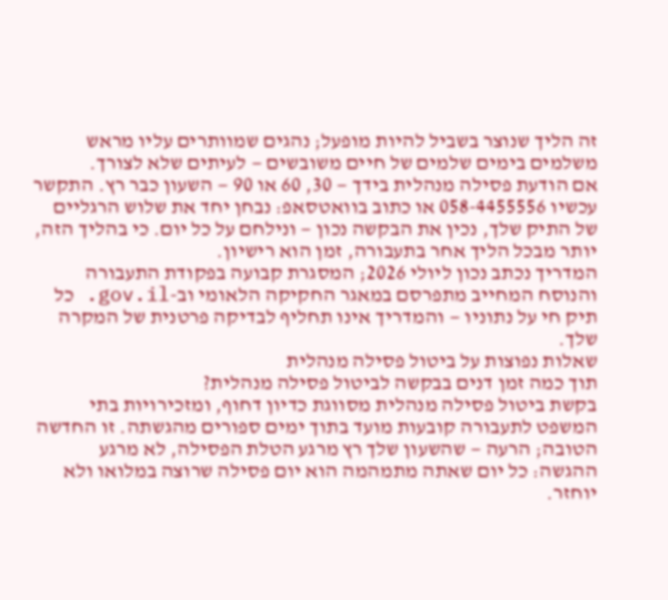זה הליך שנוצר בשביל להיות מופעל; נהגים שמוותרים עליו מראש משלמים בימים שלמים של חיים משובשים — לעיתים שלא לצורך.
אם הודעת פסילה מנהלית בידך — 30, 60 או 90 — השעון כבר רץ. התקשר עכשיו 058-4455556 או כתוב בוואטסאפ: נבחן יחד את שלוש הרגליים של התיק שלך, נכין את הבקשה נכון — ונילחם על כל יום. כי בהליך הזה, יותר מבכל הליך אחר בתעבורה, זמן הוא רישיון.
המדריך נכתב נכון ליולי 2026; המסגרת קבועה בפקודת התעבורה והנוסח המחייב מתפרסם במאגר החקיקה הלאומי וב-gov.il. כל תיק חי על נתוניו — והמדריך אינו תחליף לבדיקה פרטנית של המקרה שלך.
שאלות נפוצות על ביטול פסילה מנהלית
תוך כמה זמן דנים בבקשה לביטול פסילה מנהלית?
בקשת ביטול פסילה מנהלית מסווגת כדיון דחוף, ומזכירויות בתי המשפט לתעבורה קובעות מועד בתוך ימים ספורים מהגשתה. זו החדשה הטובה; הרעה — שהשעון שלך רץ מרגע הטלת הפסילה, לא מרגע ההגשה: כל יום שאתה מתמהמה הוא יום פסילה שרוצה במלואו ולא יוחזר.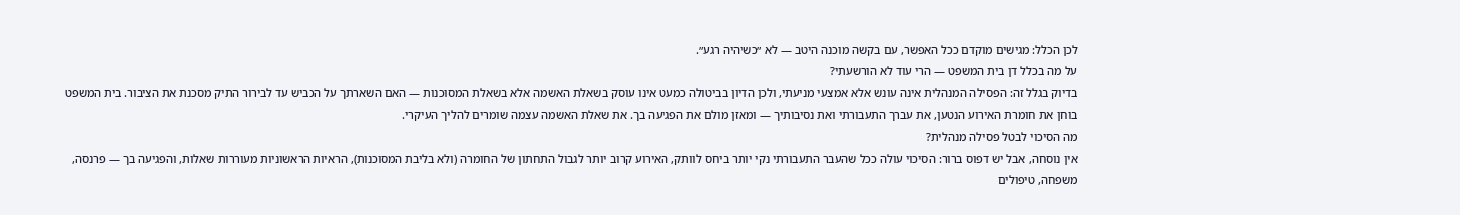לכן הכלל: מגישים מוקדם ככל האפשר, עם בקשה מוכנה היטב — לא ״כשיהיה רגע״.
על מה בכלל דן בית המשפט — הרי עוד לא הורשעתי?
בדיוק בגלל זה: הפסילה המנהלית אינה עונש אלא אמצעי מניעתי, ולכן הדיון בביטולה כמעט אינו עוסק בשאלת האשמה אלא בשאלת המסוכנות — האם השארתך על הכביש עד לבירור התיק מסכנת את הציבור. בית המשפט בוחן את חומרת האירוע הנטען, את עברך התעבורתי ואת נסיבותיך — ומאזן מולם את הפגיעה בך. את שאלת האשמה עצמה שומרים להליך העיקרי.
מה הסיכוי לבטל פסילה מנהלית?
אין נוסחה, אבל יש דפוס ברור: הסיכוי עולה ככל שהעבר התעבורתי נקי יותר ביחס לוותק, האירוע קרוב יותר לגבול התחתון של החומרה (ולא בליבת המסוכנות), הראיות הראשוניות מעוררות שאלות, והפגיעה בך — פרנסה, משפחה, טיפולים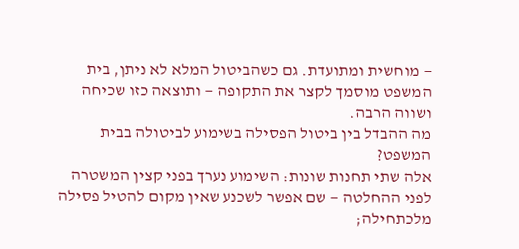— מוחשית ומתועדת. גם כשהביטול המלא לא ניתן, בית המשפט מוסמך לקצר את התקופה — ותוצאה כזו שכיחה ושווה הרבה.
מה ההבדל בין ביטול הפסילה בשימוע לביטולה בבית המשפט?
אלה שתי תחנות שונות: השימוע נערך בפני קצין המשטרה לפני ההחלטה — שם אפשר לשכנע שאין מקום להטיל פסילה מלכתחילה;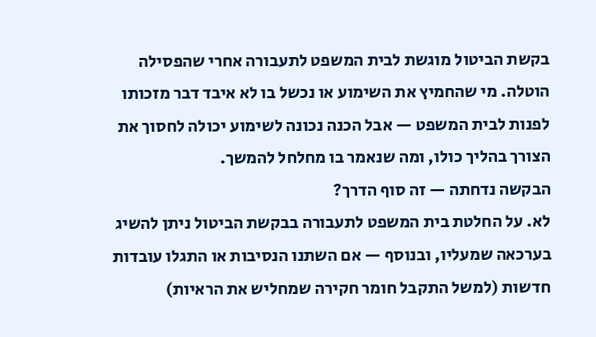בקשת הביטול מוגשת לבית המשפט לתעבורה אחרי שהפסילה הוטלה. מי שהחמיץ את השימוע או נכשל בו לא איבד דבר מזכותו לפנות לבית המשפט — אבל הכנה נכונה לשימוע יכולה לחסוך את הצורך בהליך כולו, ומה שנאמר בו מחלחל להמשך.
הבקשה נדחתה — זה סוף הדרך?
לא. על החלטת בית המשפט לתעבורה בבקשת הביטול ניתן להשיג בערכאה שמעליו, ובנוסף — אם השתנו הנסיבות או התגלו עובדות חדשות (למשל התקבל חומר חקירה שמחליש את הראיות)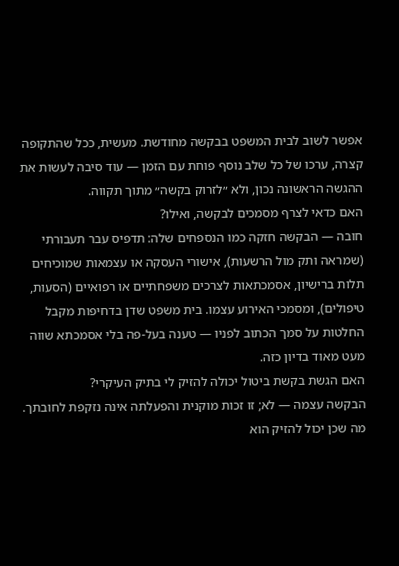אפשר לשוב לבית המשפט בבקשה מחודשת. מעשית, ככל שהתקופה קצרה, ערכו של כל שלב נוסף פוחת עם הזמן — עוד סיבה לעשות את ההגשה הראשונה נכון, ולא ״לזרוק בקשה״ מתוך תקווה.
האם כדאי לצרף מסמכים לבקשה, ואילו?
חובה — הבקשה חזקה כמו הנספחים שלה: תדפיס עבר תעבורתי (שמראה ותק מול הרשעות), אישורי העסקה או עצמאות שמוכיחים תלות ברישיון, אסמכתאות לצרכים משפחתיים או רפואיים (הסעות, טיפולים), ומסמכי האירוע עצמו. בית משפט שדן בדחיפות מקבל החלטות על סמך הכתוב לפניו — טענה בעל-פה בלי אסמכתא שווה מעט מאוד בדיון כזה.
האם הגשת בקשת ביטול יכולה להזיק לי בתיק העיקרי?
הבקשה עצמה — לא; זו זכות מוקנית והפעלתה אינה נזקפת לחובתך. מה שכן יכול להזיק הוא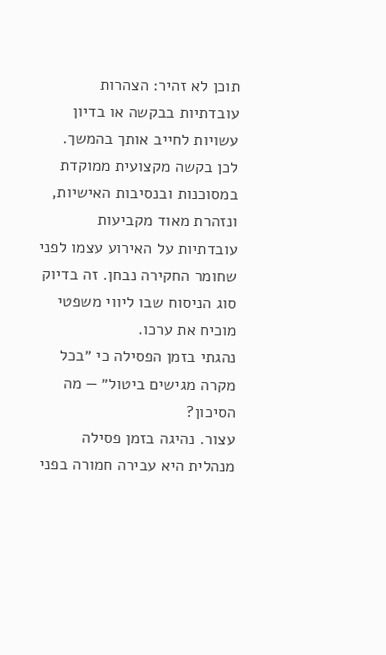תוכן לא זהיר: הצהרות עובדתיות בבקשה או בדיון עשויות לחייב אותך בהמשך. לכן בקשה מקצועית ממוקדת במסוכנות ובנסיבות האישיות, ונזהרת מאוד מקביעות עובדתיות על האירוע עצמו לפני שחומר החקירה נבחן. זה בדיוק סוג הניסוח שבו ליווי משפטי מוכיח את ערכו.
נהגתי בזמן הפסילה כי ״בכל מקרה מגישים ביטול״ — מה הסיכון?
עצור. נהיגה בזמן פסילה מנהלית היא עבירה חמורה בפני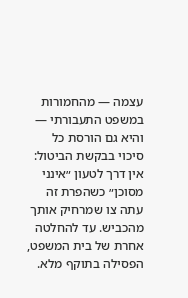עצמה — מהחמורות במשפט התעבורתי — והיא גם הורסת כל סיכוי בבקשת הביטול: אין דרך לטעון ״אינני מסוכן״ כשהפרת זה עתה צו שמרחיק אותך מהכביש. עד להחלטה אחרת של בית המשפט, הפסילה בתוקף מלא.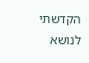הקדשתי לנושא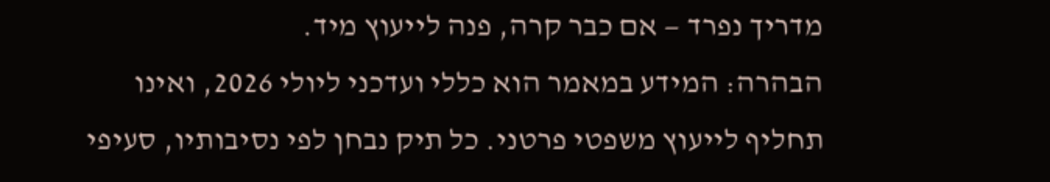מדריך נפרד — אם כבר קרה, פנה לייעוץ מיד.
הבהרה: המידע במאמר הוא כללי ועדכני ליולי 2026, ואינו תחליף לייעוץ משפטי פרטני. כל תיק נבחן לפי נסיבותיו, סעיפי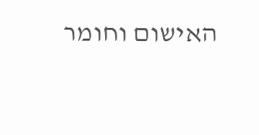האישום וחומר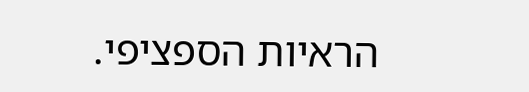הראיות הספציפי.